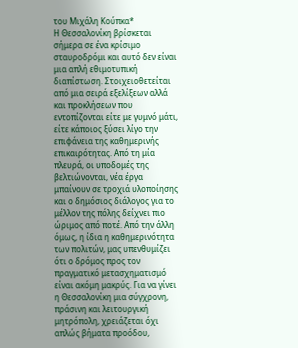του Μιχάλη Κούπκα*
Η Θεσσαλονίκη βρίσκεται σήμερα σε ένα κρίσιμο σταυροδρόμι και αυτό δεν είναι μια απλή εθιμοτυπική διαπίστωση. Στοιχειοθετείται από μια σειρά εξελίξεων αλλά και προκλήσεων που εντοπίζονται είτε με γυμνό μάτι, είτε κάποιος ξύσει λίγο την επιφάνεια της καθημερινής επικαιρότητας. Από τη μία πλευρά, οι υποδομές της βελτιώνονται, νέα έργα μπαίνουν σε τροχιά υλοποίησης και ο δημόσιος διάλογος για το μέλλον της πόλης δείχνει πιο ώριμος από ποτέ. Από την άλλη όμως, η ίδια η καθημερινότητα των πολιτών, μας υπενθυμίζει ότι ο δρόμος προς τον πραγματικό μετασχηματισμό είναι ακόμη μακρύς. Για να γίνει η Θεσσαλονίκη μια σύγχρονη, πράσινη και λειτουργική μητρόπολη, χρειάζεται όχι απλώς βήματα προόδου,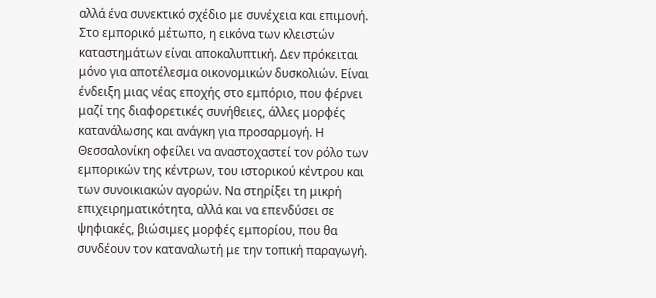αλλά ένα συνεκτικό σχέδιο με συνέχεια και επιμονή.
Στο εμπορικό μέτωπο, η εικόνα των κλειστών καταστημάτων είναι αποκαλυπτική. Δεν πρόκειται μόνο για αποτέλεσμα οικονομικών δυσκολιών. Είναι ένδειξη μιας νέας εποχής στο εμπόριο, που φέρνει μαζί της διαφορετικές συνήθειες, άλλες μορφές κατανάλωσης και ανάγκη για προσαρμογή. Η Θεσσαλονίκη οφείλει να αναστοχαστεί τον ρόλο των εμπορικών της κέντρων, του ιστορικού κέντρου και των συνοικιακών αγορών. Να στηρίξει τη μικρή επιχειρηματικότητα, αλλά και να επενδύσει σε ψηφιακές, βιώσιμες μορφές εμπορίου, που θα συνδέουν τον καταναλωτή με την τοπική παραγωγή.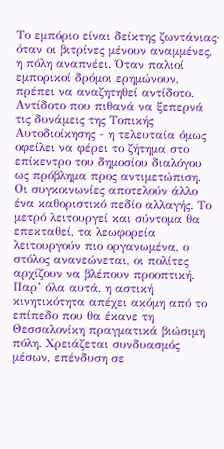Το εμπόριο είναι δείκτης ζωντάνιας· όταν οι βιτρίνες μένουν αναμμένες, η πόλη αναπνέει. Όταν παλιοί εμπορικοί δρόμοι ερημώνουν, πρέπει να αναζητηθεί αντίδοτο. Αντίδοτο που πιθανά να ξεπερνά τις δυνάμεις της Τοπικής Αυτοδιοίκησης - η τελευταία όμως οφείλει να φέρει το ζήτημα στο επίκεντρο του δημοσίου διαλόγου ως πρόβλημα προς αντιμετώπιση.
Οι συγκοινωνίες αποτελούν άλλο ένα καθοριστικό πεδίο αλλαγής. Το μετρό λειτουργεί και σύντομα θα επεκταθεί, τα λεωφορεία λειτουργούν πιο οργανωμένα, ο στόλος ανανεώνεται, οι πολίτες αρχίζουν να βλέπουν προοπτική. Παρ’ όλα αυτά, η αστική κινητικότητα απέχει ακόμη από το επίπεδο που θα έκανε τη Θεσσαλονίκη πραγματικά βιώσιμη πόλη. Χρειάζεται συνδυασμός μέσων, επένδυση σε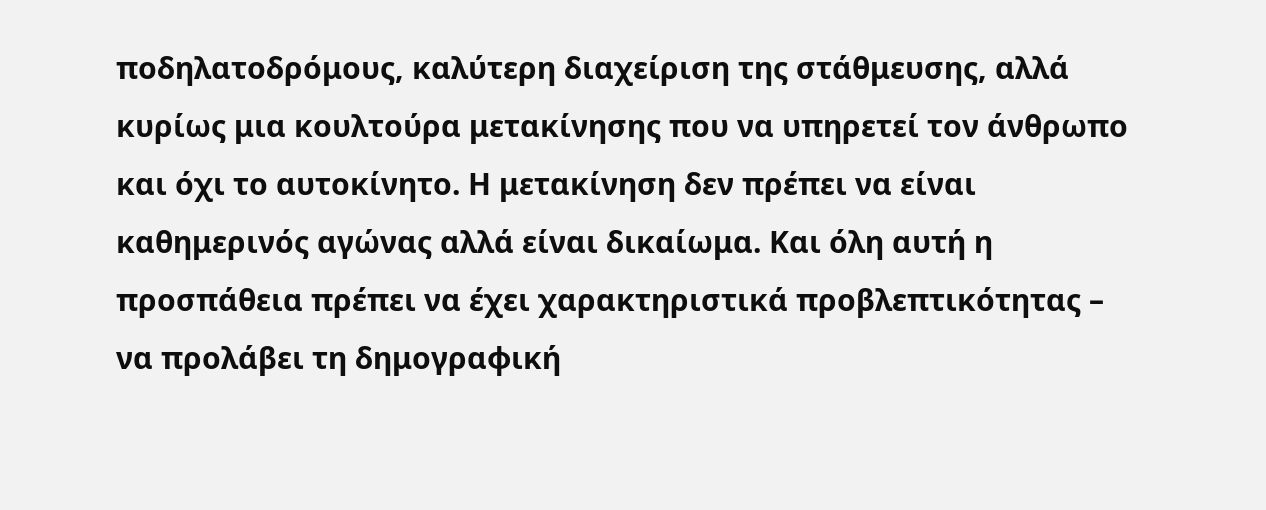ποδηλατοδρόμους, καλύτερη διαχείριση της στάθμευσης, αλλά κυρίως μια κουλτούρα μετακίνησης που να υπηρετεί τον άνθρωπο και όχι το αυτοκίνητο. Η μετακίνηση δεν πρέπει να είναι καθημερινός αγώνας αλλά είναι δικαίωμα. Και όλη αυτή η προσπάθεια πρέπει να έχει χαρακτηριστικά προβλεπτικότητας – να προλάβει τη δημογραφική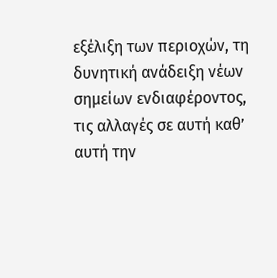εξέλιξη των περιοχών, τη δυνητική ανάδειξη νέων σημείων ενδιαφέροντος, τις αλλαγές σε αυτή καθ’ αυτή την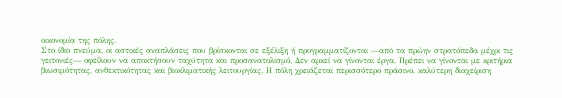οικονομία της πόλης.
Στο ίδιο πνεύμα, οι αστικές αναπλάσεις που βρίσκονται σε εξέλιξη ή προγραμματίζονται —από τα πρώην στρατόπεδα μέχρι τις γειτονιές— οφείλουν να αποκτήσουν ταχύτητα και προσανατολισμό. Δεν αρκεί να γίνονται έργα. Πρέπει να γίνονται με κριτήρια βιωσιμότητας, ανθεκτικότητας και βιοκλιματικής λειτουργίας. Η πόλη χρειάζεται περισσότερο πράσινο, καλύτερη διαχείριση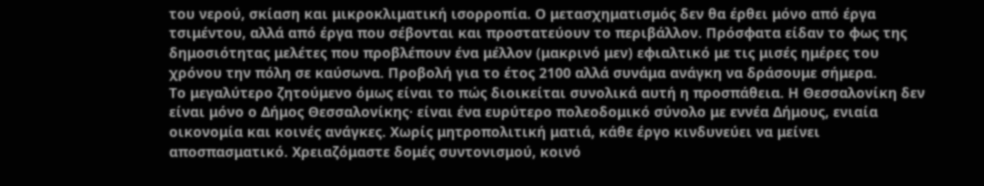του νερού, σκίαση και μικροκλιματική ισορροπία. Ο μετασχηματισμός δεν θα έρθει μόνο από έργα τσιμέντου, αλλά από έργα που σέβονται και προστατεύουν το περιβάλλον. Πρόσφατα είδαν το φως της δημοσιότητας μελέτες που προβλέπουν ένα μέλλον (μακρινό μεν) εφιαλτικό με τις μισές ημέρες του χρόνου την πόλη σε καύσωνα. Προβολή για το έτος 2100 αλλά συνάμα ανάγκη να δράσουμε σήμερα.
Το μεγαλύτερο ζητούμενο όμως είναι το πώς διοικείται συνολικά αυτή η προσπάθεια. Η Θεσσαλονίκη δεν είναι μόνο ο Δήμος Θεσσαλονίκης· είναι ένα ευρύτερο πολεοδομικό σύνολο με εννέα Δήμους, ενιαία οικονομία και κοινές ανάγκες. Χωρίς μητροπολιτική ματιά, κάθε έργο κινδυνεύει να μείνει αποσπασματικό. Χρειαζόμαστε δομές συντονισμού, κοινό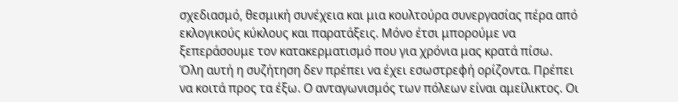σχεδιασμό, θεσμική συνέχεια και μια κουλτούρα συνεργασίας πέρα από εκλογικούς κύκλους και παρατάξεις. Μόνο έτσι μπορούμε να ξεπεράσουμε τον κατακερματισμό που για χρόνια μας κρατά πίσω.
Όλη αυτή η συζήτηση δεν πρέπει να έχει εσωστρεφή ορίζοντα. Πρέπει να κοιτά προς τα έξω. Ο ανταγωνισμός των πόλεων είναι αμείλικτος. Οι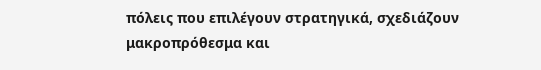πόλεις που επιλέγουν στρατηγικά, σχεδιάζουν μακροπρόθεσμα και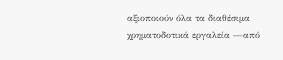αξιοποιούν όλα τα διαθέσιμα χρηματοδοτικά εργαλεία —από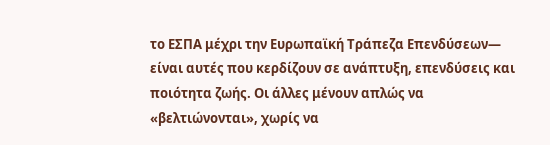το ΕΣΠΑ μέχρι την Ευρωπαϊκή Τράπεζα Επενδύσεων— είναι αυτές που κερδίζουν σε ανάπτυξη, επενδύσεις και ποιότητα ζωής. Οι άλλες μένουν απλώς να «βελτιώνονται», χωρίς να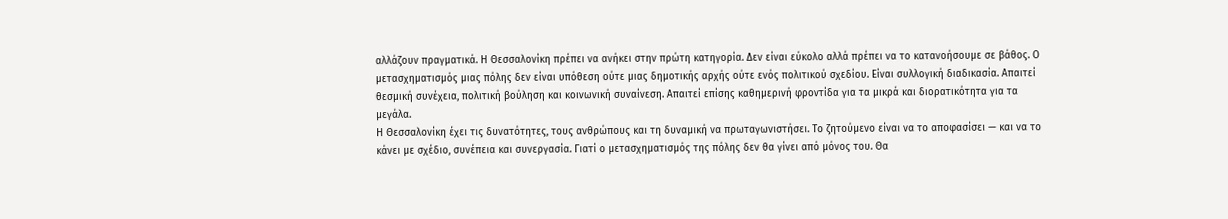αλλάζουν πραγματικά. Η Θεσσαλονίκη πρέπει να ανήκει στην πρώτη κατηγορία. Δεν είναι εύκολο αλλά πρέπει να το κατανοήσουμε σε βάθος. Ο μετασχηματισμός μιας πόλης δεν είναι υπόθεση ούτε μιας δημοτικής αρχής ούτε ενός πολιτικού σχεδίου. Είναι συλλογική διαδικασία. Απαιτεί θεσμική συνέχεια, πολιτική βούληση και κοινωνική συναίνεση. Απαιτεί επίσης καθημερινή φροντίδα για τα μικρά και διορατικότητα για τα μεγάλα.
Η Θεσσαλονίκη έχει τις δυνατότητες, τους ανθρώπους και τη δυναμική να πρωταγωνιστήσει. Το ζητούμενο είναι να το αποφασίσει — και να το κάνει με σχέδιο, συνέπεια και συνεργασία. Γιατί ο μετασχηματισμός της πόλης δεν θα γίνει από μόνος του. Θα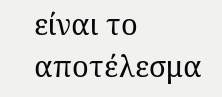είναι το αποτέλεσμα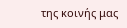της κοινής μας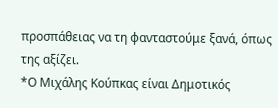προσπάθειας να τη φανταστούμε ξανά, όπως της αξίζει.
*Ο Μιχάλης Κούπκας είναι Δημοτικός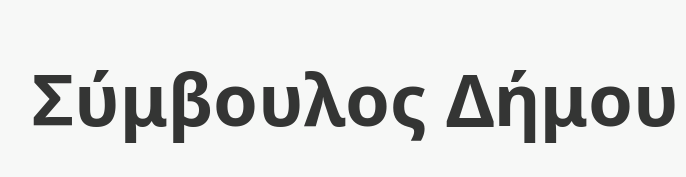Σύμβουλος Δήμου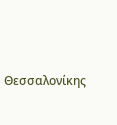Θεσσαλονίκης